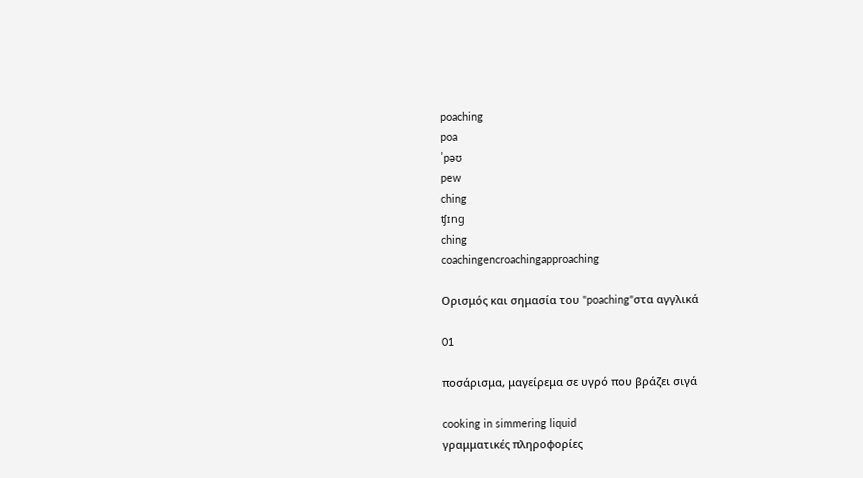poaching
poa
ˈpəʊ
pew
ching
ʧɪng
ching
coachingencroachingapproaching

Ορισμός και σημασία του "poaching"στα αγγλικά

01

ποσάρισμα, μαγείρεμα σε υγρό που βράζει σιγά

cooking in simmering liquid
γραμματικές πληροφορίες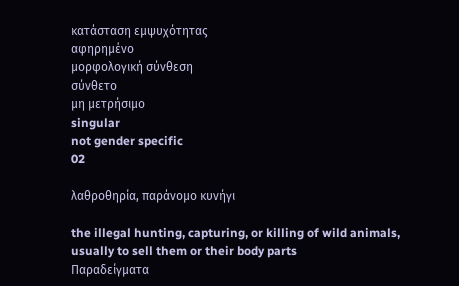κατάσταση εμψυχότητας
αφηρημένο
μορφολογική σύνθεση
σύνθετο
μη μετρήσιμο
singular
not gender specific
02

λαθροθηρία, παράνομο κυνήγι

the illegal hunting, capturing, or killing of wild animals, usually to sell them or their body parts
Παραδείγματα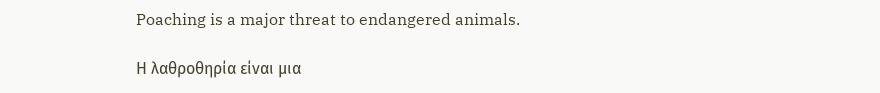Poaching is a major threat to endangered animals.

Η λαθροθηρία είναι μια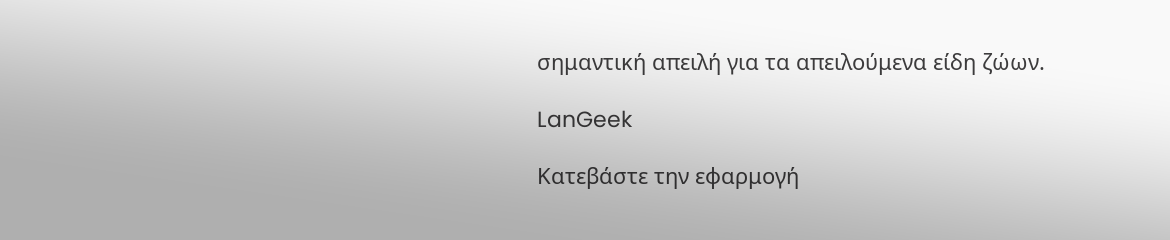σημαντική απειλή για τα απειλούμενα είδη ζώων.

LanGeek

Κατεβάστε την εφαρμογή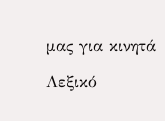μας για κινητά

Λεξικό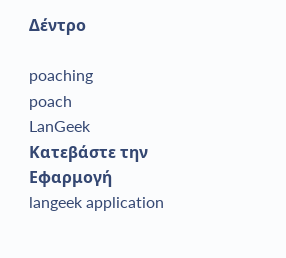Δέντρο

poaching
poach
LanGeek
Κατεβάστε την Εφαρμογή
langeek application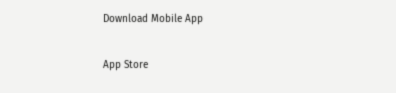Download Mobile App

App Store